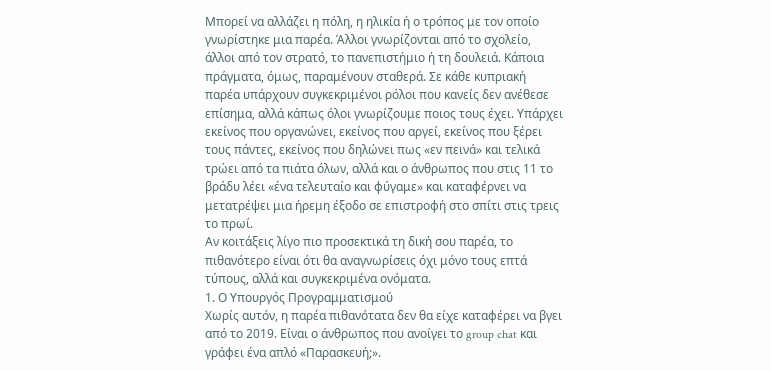Μπορεί να αλλάζει η πόλη, η ηλικία ή ο τρόπος με τον οποίο γνωρίστηκε μια παρέα. Άλλοι γνωρίζονται από το σχολείο, άλλοι από τον στρατό, το πανεπιστήμιο ή τη δουλειά. Κάποια πράγματα, όμως, παραμένουν σταθερά. Σε κάθε κυπριακή παρέα υπάρχουν συγκεκριμένοι ρόλοι που κανείς δεν ανέθεσε επίσημα, αλλά κάπως όλοι γνωρίζουμε ποιος τους έχει. Υπάρχει εκείνος που οργανώνει, εκείνος που αργεί, εκείνος που ξέρει τους πάντες, εκείνος που δηλώνει πως «εν πεινά» και τελικά τρώει από τα πιάτα όλων, αλλά και ο άνθρωπος που στις 11 το βράδυ λέει «ένα τελευταίο και φύγαμε» και καταφέρνει να μετατρέψει μια ήρεμη έξοδο σε επιστροφή στο σπίτι στις τρεις το πρωί.
Αν κοιτάξεις λίγο πιο προσεκτικά τη δική σου παρέα, το πιθανότερο είναι ότι θα αναγνωρίσεις όχι μόνο τους επτά τύπους, αλλά και συγκεκριμένα ονόματα.
1. Ο Υπουργός Προγραμματισμού
Χωρίς αυτόν, η παρέα πιθανότατα δεν θα είχε καταφέρει να βγει από το 2019. Είναι ο άνθρωπος που ανοίγει το group chat και γράφει ένα απλό «Παρασκευή;».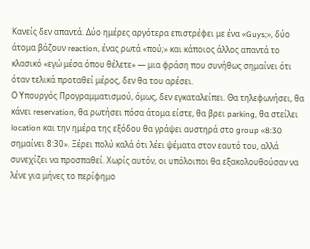Κανείς δεν απαντά. Δύο ημέρες αργότερα επιστρέφει με ένα «Guys;», δύο άτομα βάζουν reaction, ένας ρωτά «πού;» και κάποιος άλλος απαντά το κλασικό «εγώ μέσα όπου θέλετε» — μια φράση που συνήθως σημαίνει ότι όταν τελικά προταθεί μέρος, δεν θα του αρέσει.
Ο Υπουργός Προγραμματισμού, όμως, δεν εγκαταλείπει. Θα τηλεφωνήσει, θα κάνει reservation, θα ρωτήσει πόσα άτομα είστε, θα βρει parking, θα στείλει location και την ημέρα της εξόδου θα γράψει αυστηρά στο group «8:30 σημαίνει 8:30». Ξέρει πολύ καλά ότι λέει ψέματα στον εαυτό του, αλλά συνεχίζει να προσπαθεί. Χωρίς αυτόν, οι υπόλοιποι θα εξακολουθούσαν να λένε για μήνες το περίφημο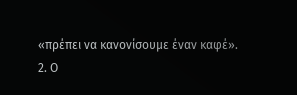«πρέπει να κανονίσουμε έναν καφέ».
2. Ο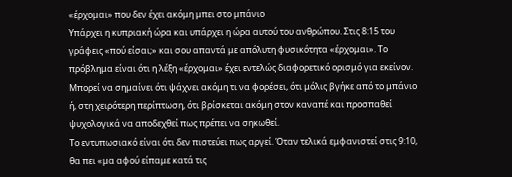«έρχομαι» που δεν έχει ακόμη μπει στο μπάνιο
Υπάρχει η κυπριακή ώρα και υπάρχει η ώρα αυτού του ανθρώπου. Στις 8:15 του γράφεις «πού είσαι;» και σου απαντά με απόλυτη φυσικότητα «έρχομαι». Το πρόβλημα είναι ότι η λέξη «έρχομαι» έχει εντελώς διαφορετικό ορισμό για εκείνον. Μπορεί να σημαίνει ότι ψάχνει ακόμη τι να φορέσει, ότι μόλις βγήκε από το μπάνιο ή, στη χειρότερη περίπτωση, ότι βρίσκεται ακόμη στον καναπέ και προσπαθεί ψυχολογικά να αποδεχθεί πως πρέπει να σηκωθεί.
Το εντυπωσιακό είναι ότι δεν πιστεύει πως αργεί. Όταν τελικά εμφανιστεί στις 9:10, θα πει «μα αφού είπαμε κατά τις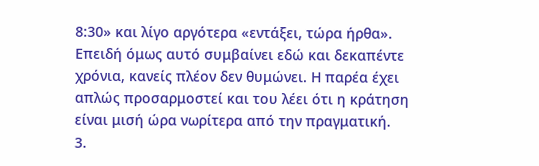8:30» και λίγο αργότερα «εντάξει, τώρα ήρθα». Επειδή όμως αυτό συμβαίνει εδώ και δεκαπέντε χρόνια, κανείς πλέον δεν θυμώνει. Η παρέα έχει απλώς προσαρμοστεί και του λέει ότι η κράτηση είναι μισή ώρα νωρίτερα από την πραγματική.
3.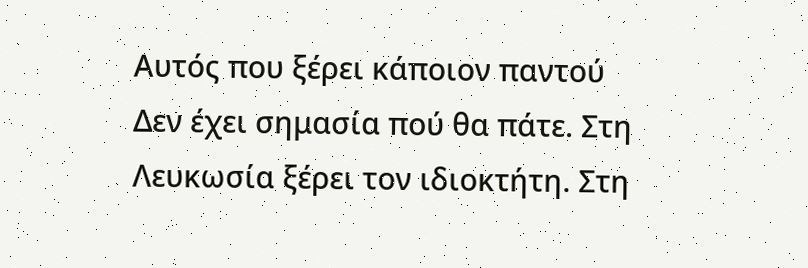Αυτός που ξέρει κάποιον παντού
Δεν έχει σημασία πού θα πάτε. Στη Λευκωσία ξέρει τον ιδιοκτήτη. Στη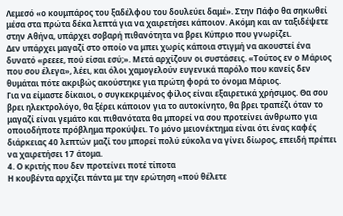Λεμεσό «ο κουμπάρος του ξαδέλφου του δουλεύει δαμέ». Στην Πάφο θα σηκωθεί μέσα στα πρώτα δέκα λεπτά για να χαιρετήσει κάποιον. Ακόμη και αν ταξιδέψετε στην Αθήνα, υπάρχει σοβαρή πιθανότητα να βρει Κύπριο που γνωρίζει.
Δεν υπάρχει μαγαζί στο οποίο να μπει χωρίς κάποια στιγμή να ακουστεί ένα δυνατό «ρεεεε, πού είσαι εσύ;». Μετά αρχίζουν οι συστάσεις. «Τούτος εν ο Μάριος που σου έλεγα», λέει, και όλοι χαμογελούν ευγενικά παρόλο που κανείς δεν θυμάται πότε ακριβώς ακούστηκε για πρώτη φορά το όνομα Μάριος.
Για να είμαστε δίκαιοι, ο συγκεκριμένος φίλος είναι εξαιρετικά χρήσιμος. Θα σου βρει ηλεκτρολόγο, θα ξέρει κάποιον για το αυτοκίνητο, θα βρει τραπέζι όταν το μαγαζί είναι γεμάτο και πιθανότατα θα μπορεί να σου προτείνει άνθρωπο για οποιοδήποτε πρόβλημα προκύψει. Το μόνο μειονέκτημα είναι ότι ένας καφές διάρκειας 40 λεπτών μαζί του μπορεί πολύ εύκολα να γίνει δίωρος, επειδή πρέπει να χαιρετήσει 17 άτομα.
4. Ο κριτής που δεν προτείνει ποτέ τίποτα
Η κουβέντα αρχίζει πάντα με την ερώτηση «πού θέλετε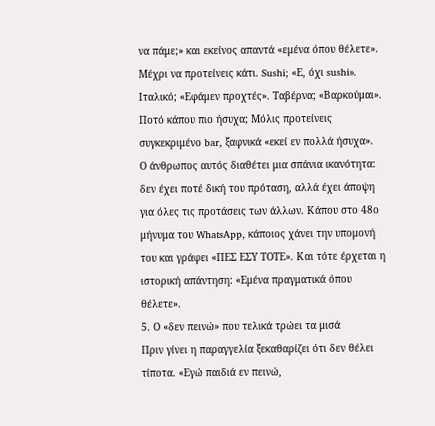να πάμε;» και εκείνος απαντά «εμένα όπου θέλετε». Μέχρι να προτείνεις κάτι. Sushi; «Ε, όχι sushi». Ιταλικό; «Εφάμεν προχτές». Ταβέρνα; «Βαρκούμαι». Ποτό κάπου πιο ήσυχα; Μόλις προτείνεις συγκεκριμένο bar, ξαφνικά «εκεί εν πολλά ήσυχα».
Ο άνθρωπος αυτός διαθέτει μια σπάνια ικανότητα: δεν έχει ποτέ δική του πρόταση, αλλά έχει άποψη για όλες τις προτάσεις των άλλων. Κάπου στο 48ο μήνυμα του WhatsApp, κάποιος χάνει την υπομονή του και γράφει «ΠΕΣ ΕΣΥ ΤΟΤΕ». Και τότε έρχεται η ιστορική απάντηση: «Εμένα πραγματικά όπου θέλετε».
5. Ο «δεν πεινώ» που τελικά τρώει τα μισά
Πριν γίνει η παραγγελία ξεκαθαρίζει ότι δεν θέλει τίποτα. «Εγώ παιδιά εν πεινώ,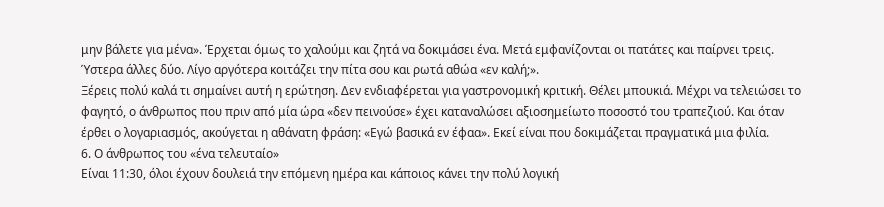μην βάλετε για μένα». Έρχεται όμως το χαλούμι και ζητά να δοκιμάσει ένα. Μετά εμφανίζονται οι πατάτες και παίρνει τρεις. Ύστερα άλλες δύο. Λίγο αργότερα κοιτάζει την πίτα σου και ρωτά αθώα «εν καλή;».
Ξέρεις πολύ καλά τι σημαίνει αυτή η ερώτηση. Δεν ενδιαφέρεται για γαστρονομική κριτική. Θέλει μπουκιά. Μέχρι να τελειώσει το φαγητό, ο άνθρωπος που πριν από μία ώρα «δεν πεινούσε» έχει καταναλώσει αξιοσημείωτο ποσοστό του τραπεζιού. Και όταν έρθει ο λογαριασμός, ακούγεται η αθάνατη φράση: «Εγώ βασικά εν έφαα». Εκεί είναι που δοκιμάζεται πραγματικά μια φιλία.
6. Ο άνθρωπος του «ένα τελευταίο»
Είναι 11:30, όλοι έχουν δουλειά την επόμενη ημέρα και κάποιος κάνει την πολύ λογική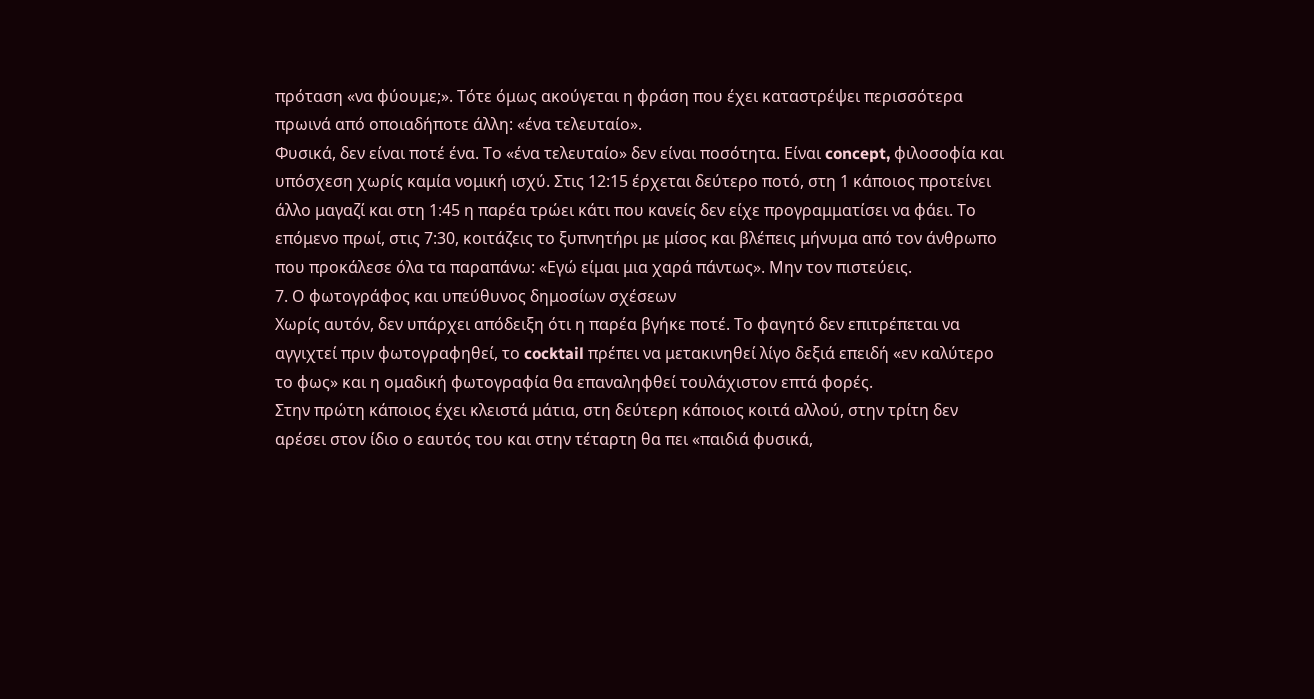πρόταση «να φύουμε;». Τότε όμως ακούγεται η φράση που έχει καταστρέψει περισσότερα πρωινά από οποιαδήποτε άλλη: «ένα τελευταίο».
Φυσικά, δεν είναι ποτέ ένα. Το «ένα τελευταίο» δεν είναι ποσότητα. Είναι concept, φιλοσοφία και υπόσχεση χωρίς καμία νομική ισχύ. Στις 12:15 έρχεται δεύτερο ποτό, στη 1 κάποιος προτείνει άλλο μαγαζί και στη 1:45 η παρέα τρώει κάτι που κανείς δεν είχε προγραμματίσει να φάει. Το επόμενο πρωί, στις 7:30, κοιτάζεις το ξυπνητήρι με μίσος και βλέπεις μήνυμα από τον άνθρωπο που προκάλεσε όλα τα παραπάνω: «Εγώ είμαι μια χαρά πάντως». Μην τον πιστεύεις.
7. Ο φωτογράφος και υπεύθυνος δημοσίων σχέσεων
Χωρίς αυτόν, δεν υπάρχει απόδειξη ότι η παρέα βγήκε ποτέ. Το φαγητό δεν επιτρέπεται να αγγιχτεί πριν φωτογραφηθεί, το cocktail πρέπει να μετακινηθεί λίγο δεξιά επειδή «εν καλύτερο το φως» και η ομαδική φωτογραφία θα επαναληφθεί τουλάχιστον επτά φορές.
Στην πρώτη κάποιος έχει κλειστά μάτια, στη δεύτερη κάποιος κοιτά αλλού, στην τρίτη δεν αρέσει στον ίδιο ο εαυτός του και στην τέταρτη θα πει «παιδιά φυσικά,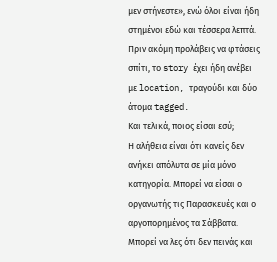μεν στήνεστε», ενώ όλοι είναι ήδη στημένοι εδώ και τέσσερα λεπτά. Πριν ακόμη προλάβεις να φτάσεις σπίτι, το story έχει ήδη ανέβει με location, τραγούδι και δύο άτομα tagged.
Και τελικά, ποιος είσαι εσύ;
Η αλήθεια είναι ότι κανείς δεν ανήκει απόλυτα σε μία μόνο κατηγορία. Μπορεί να είσαι ο οργανωτής τις Παρασκευές και ο αργοπορημένος τα Σάββατα. Μπορεί να λες ότι δεν πεινάς και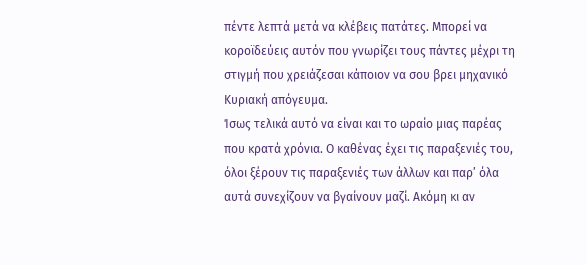πέντε λεπτά μετά να κλέβεις πατάτες. Μπορεί να κοροϊδεύεις αυτόν που γνωρίζει τους πάντες μέχρι τη στιγμή που χρειάζεσαι κάποιον να σου βρει μηχανικό Κυριακή απόγευμα.
Ίσως τελικά αυτό να είναι και το ωραίο μιας παρέας που κρατά χρόνια. Ο καθένας έχει τις παραξενιές του, όλοι ξέρουν τις παραξενιές των άλλων και παρ’ όλα αυτά συνεχίζουν να βγαίνουν μαζί. Ακόμη κι αν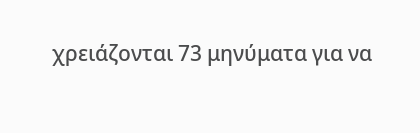χρειάζονται 73 μηνύματα για να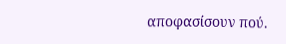αποφασίσουν πού.